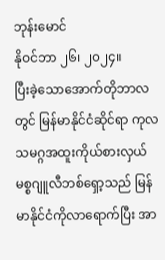ဘုန်းမောင်
နိုဝင်ဘာ ၂၆၊ ၂၀၂၄။
ပြီးခဲ့သောအောက်တိုဘာလတွင် မြန်မာနိုင်ငံဆိုင်ရာ ကုလသမဂ္ဂအထူးကိုယ်စားလှယ် မစ္စဂျူလီဘစ်ရှော့သည် မြန်မာနိုင်ငံကိုလာရောက်ပြီး အာ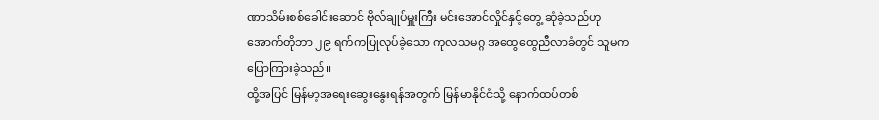ဏာသိမ်းစစ်ခေါင်းဆောင် ဗိုလ်ချုပ်မှူးကြီး မင်းအောင်လှိုင်နှင့်တွေ့ ဆုံခဲ့သည်ဟု အောက်တိုဘာ ၂၉ ရက်ကပြုလုပ်ခဲ့သော ကုလသမဂ္ဂ အထွေထွေညီလာခံတွင် သူမက ပြောကြားခဲ့သည်။
ထို့အပြင် မြန်မာ့အရေးဆွေးနွေးရန်အတွက် မြန်မာနိုင်ငံသို့ နောက်ထပ်တစ်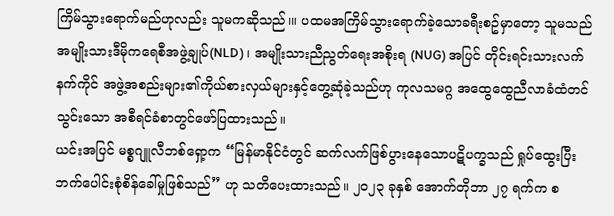ကြိမ်သွားရောက်မည်ဟုလည်း သူမကဆိုသည်၊။ ပထမအကြိမ်သွားရောက်ခဲ့သောခရီးစဥ်မှာတော့ သူမသည် အမျိုးသားဒီမိုကရေစီအဖွဲ့ချုပ်(NLD)၊ အမျိုးသားညီညွတ်ရေးအစိုးရ (NUG) အပြင် တိုင်းရင်းသားလက်နက်ကိုင် အဖွဲ့အစည်းများ၏ကိုယ်စားလှယ်များနှင့်တွေ့ဆုံခဲ့သည်ဟု ကုလသမဂ္ဂ အထွေထွေညီလာခံထံတင်သွင်းသော အစီရင်ခံစာတွင်ဖော်ပြထားသည်။
ယင်းအပြင် မစ္စဂျူလီဘစ်ရှော့က “မြန်မာနိုင်ငံတွင် ဆက်လက်ဖြစ်ပွားနေသောပဋိပက္ခသည် ရှုပ်ထွေးပြီး ဘက်ပေါင်းစုံစိန်ခေါ်မှုဖြစ်သည်” ဟု သတိပေးထားသည်။ ၂၀၂၃ ခုနှစ် အောက်တိုဘာ ၂၇ ရက်က စ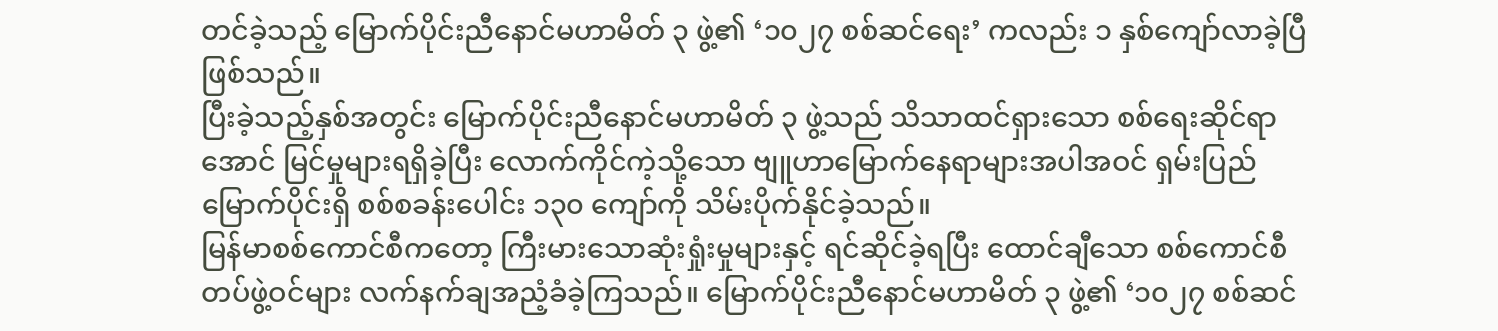တင်ခဲ့သည့် မြောက်ပိုင်းညီနောင်မဟာမိတ် ၃ ဖွဲ့၏ ‘၁၀၂၇ စစ်ဆင်ရေး’ ကလည်း ၁ နှစ်ကျော်လာခဲ့ပြီဖြစ်သည်။
ပြီးခဲ့သည့်နှစ်အတွင်း မြောက်ပိုင်းညီနောင်မဟာမိတ် ၃ ဖွဲ့သည် သိသာထင်ရှားသော စစ်ရေးဆိုင်ရာအောင် မြင်မှုများရရှိခဲ့ပြီး လောက်ကိုင်ကဲ့သို့သော ဗျူဟာမြောက်နေရာများအပါအဝင် ရှမ်းပြည်မြောက်ပိုင်းရှိ စစ်စခန်းပေါင်း ၁၃၀ ကျော်ကို သိမ်းပိုက်နိုင်ခဲ့သည်။
မြန်မာစစ်ကောင်စီကတော့ ကြီးမားသောဆုံးရှုံးမှုများနှင့် ရင်ဆိုင်ခဲ့ရပြီး ထောင်ချီသော စစ်ကောင်စီတပ်ဖွဲ့ဝင်များ လက်နက်ချအညံ့ခံခဲ့ကြသည်။ မြောက်ပိုင်းညီနောင်မဟာမိတ် ၃ ဖွဲ့၏ ‘၁၀၂၇ စစ်ဆင်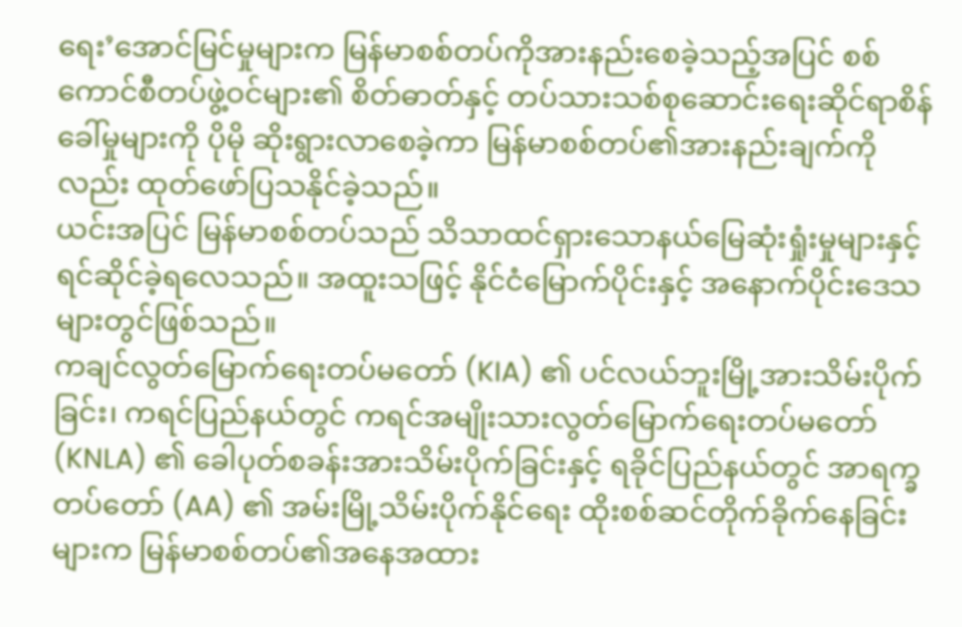ရေး’အောင်မြင်မှုများက မြန်မာစစ်တပ်ကိုအားနည်းစေခဲ့သည့်အပြင် စစ်ကောင်စီတပ်ဖွဲ့ဝင်များ၏ စိတ်ဓာတ်နှင့် တပ်သားသစ်စုဆောင်းရေးဆိုင်ရာစိန်ခေါ်မှုများကို ပိုမို ဆိုးရွားလာစေခဲ့ကာ မြန်မာစစ်တပ်၏အားနည်းချက်ကိုလည်း ထုတ်ဖော်ပြသနိုင်ခဲ့သည်။
ယင်းအပြင် မြန်မာစစ်တပ်သည် သိသာထင်ရှားသောနယ်မြေဆုံးရှုံးမှုများနှင့် ရင်ဆိုင်ခဲ့ရလေသည်။ အထူးသဖြင့် နိုင်ငံမြောက်ပိုင်းနှင့် အနောက်ပိုင်းဒေသများတွင်ဖြစ်သည်။
ကချင်လွတ်မြောက်ရေးတပ်မတော် (KIA) ၏ ပင်လယ်ဘူးမြို့အားသိမ်းပိုက်ခြင်း၊ ကရင်ပြည်နယ်တွင် ကရင်အမျိုးသားလွတ်မြောက်ရေးတပ်မတော် (KNLA) ၏ ခေါပုတ်စခန်းအားသိမ်းပိုက်ခြင်းနှင့် ရခိုင်ပြည်နယ်တွင် အာရက္ခတပ်တော် (AA) ၏ အမ်းမြို့သိမ်းပိုက်နိုင်ရေး ထိုးစစ်ဆင်တိုက်ခိုက်နေခြင်းများက မြန်မာစစ်တပ်၏အနေအထား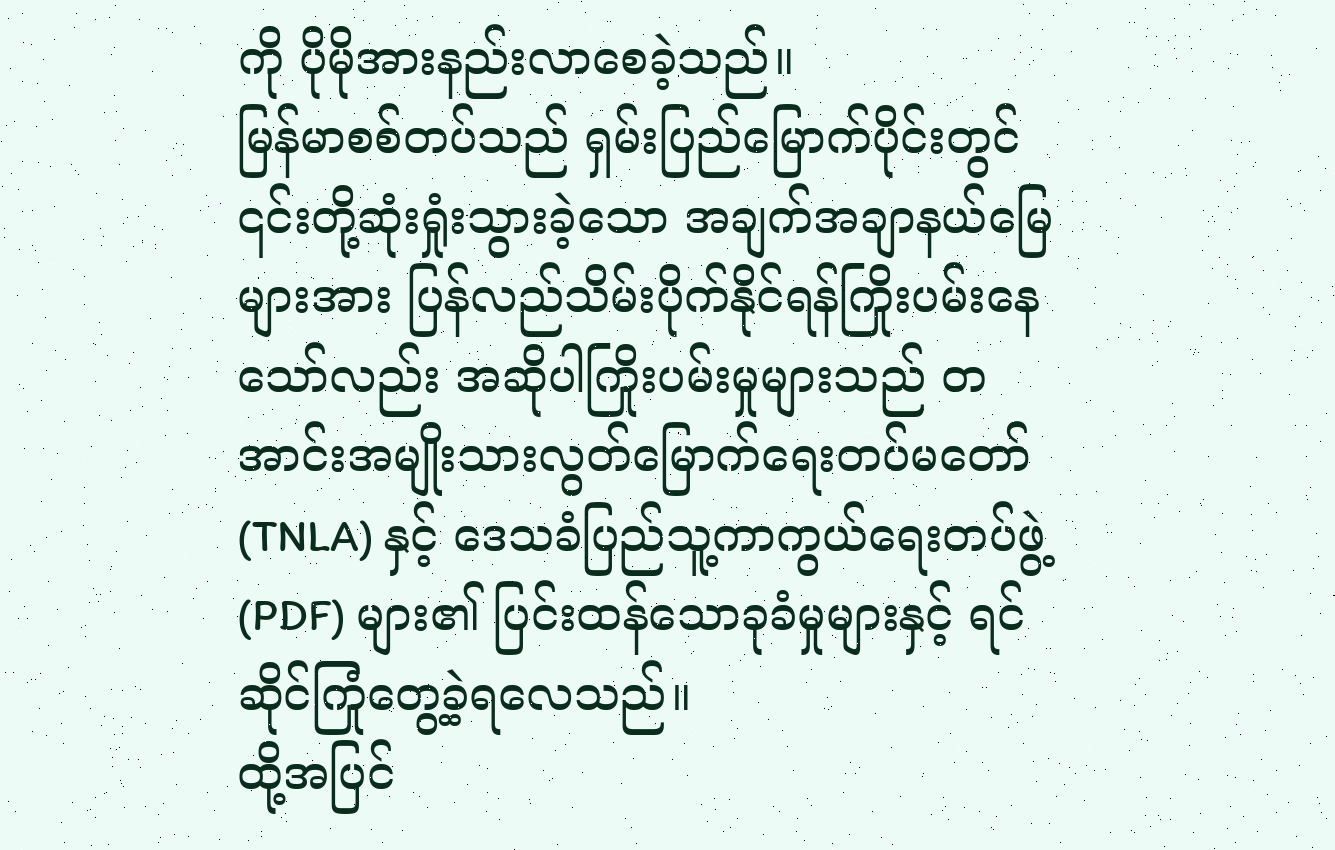ကို ပိုမိုအားနည်းလာစေခဲ့သည်။
မြန်မာစစ်တပ်သည် ရှမ်းပြည်မြောက်ပိုင်းတွင် ၎င်းတို့ဆုံးရှုံးသွားခဲ့သော အချက်အချာနယ်မြေများအား ပြန်လည်သိမ်းပိုက်နိုင်ရန်ကြိုးပမ်းနေသော်လည်း အဆိုပါကြိုးပမ်းမှုများသည် တအာင်းအမျိုးသားလွတ်မြောက်ရေးတပ်မတော် (TNLA) နှင့် ဒေသခံပြည်သူ့ကာကွယ်ရေးတပ်ဖွဲ့ (PDF) များ၏ ပြင်းထန်သောခုခံမှုများနှင့် ရင်ဆိုင်ကြုံတွေ့ခဲ့ရလေသည်။
ထို့အပြင်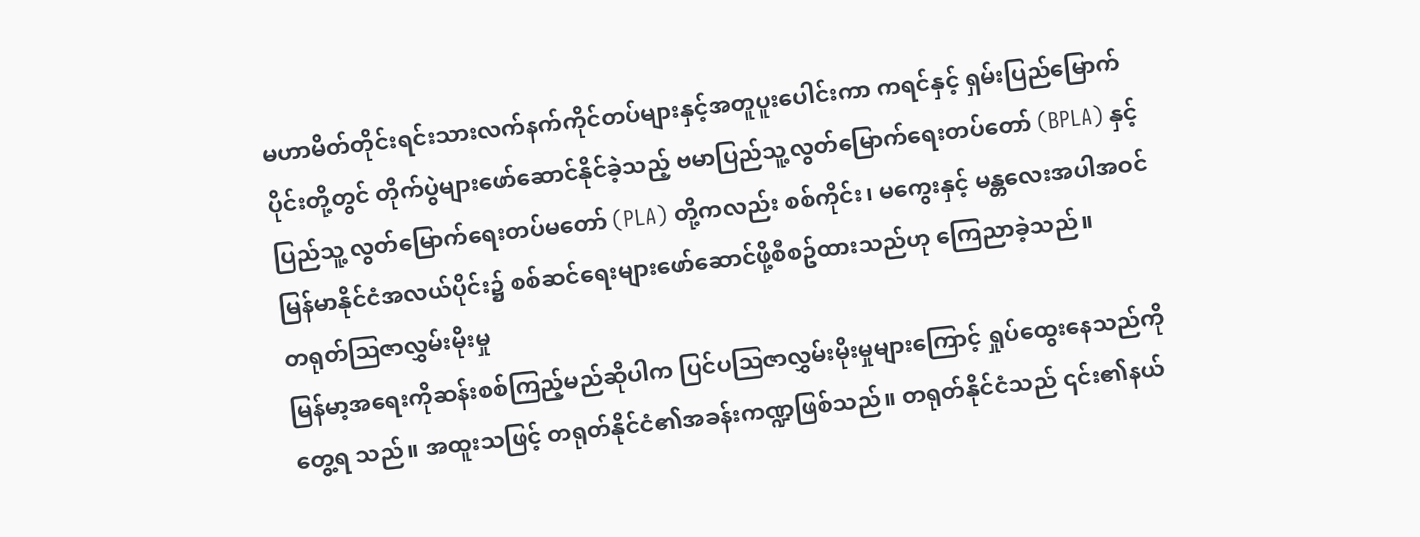မဟာမိတ်တိုင်းရင်းသားလက်နက်ကိုင်တပ်များနှင့်အတူပူးပေါင်းကာ ကရင်နှင့် ရှမ်းပြည်မြောက် ပိုင်းတို့တွင် တိုက်ပွဲများဖော်ဆောင်နိုင်ခဲ့သည့် ဗမာပြည်သူ့လွတ်မြောက်ရေးတပ်တော် (BPLA) နှင့် ပြည်သူ့ လွတ်မြောက်ရေးတပ်မတော် (PLA) တို့ကလည်း စစ်ကိုင်း၊ မကွေးနှင့် မန္တလေးအပါအဝင် မြန်မာနိုင်ငံအလယ်ပိုင်း၌ စစ်ဆင်ရေးများဖော်ဆောင်ဖို့စီစဥ်ထားသည်ဟု ကြေညာခဲ့သည်။
တရုတ်ဩဇာလွှမ်းမိုးမှု
မြန်မာ့အရေးကိုဆန်းစစ်ကြည့်မည်ဆိုပါက ပြင်ပဩဇာလွှမ်းမိုးမှုများကြောင့် ရှုပ်ထွေးနေသည်ကိုတွေ့ရ သည်။ အထူးသဖြင့် တရုတ်နိုင်ငံ၏အခန်းကဏ္ဍဖြစ်သည်။ တရုတ်နိုင်ငံသည် ၎င်း၏နယ်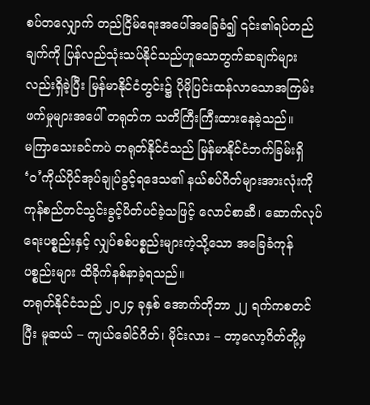စပ်တလျှောက် တည်ငြိမ်ရေးအပေါ်အခြေခံ၍ ၎င်း၏ရပ်တည်ချက်ကို ပြန်လည်သုံးသပ်နိုင်သည်ဟူသောတွက်ဆချက်များ လည်းရှိခဲ့ပြီး မြန်မာနိုင်ငံတွင်း၌ ပိုမိုပြင်းထန်လာသောအကြမ်းဖက်မှုများအပေါ် တရုတ်က သတိကြီးကြီးထားနေခဲ့သည်။
မကြာသေးခင်ကပဲ တရုတ်နိုင်ငံသည် မြန်မာနိုင်ငံဘက်ခြမ်းရှိ ‘ဝ’ကိုယ်ပိုင်အုပ်ချုပ်ခွင့်ရဒေသ၏ နယ်စပ်ဂိတ်များအားလုံးကို ကုန်စည်တင်သွင်းခွင့်ပိတ်ပင်ခဲ့သဖြင့် လောင်စာဆီ၊ ဆောက်လုပ်ရေးပစ္စည်းနှင့် လျှပ်စစ်ပစ္စည်းများကဲ့သို့သော အခြေခံကုန်ပစ္စည်းများ ထိခိုက်နစ်နာခဲ့ရသည်။
တရုတ်နိုင်ငံသည် ၂၀၂၄ ခုနှစ် အောက်တိုဘာ ၂၂ ရက်ကစတင်ပြီး မူဆယ် – ကျယ်ခေါင်ဂိတ်၊ မိုင်းလား – တာ့လော့ဂိတ်တို့မှ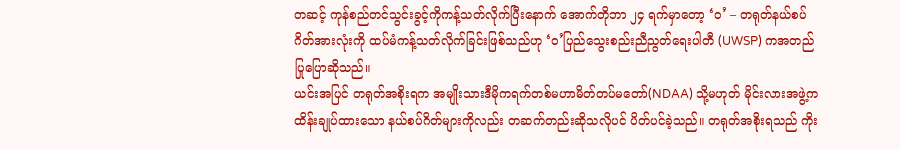တဆင့် ကုန်စည်တင်သွင်းခွင့်ကိုကန့်သတ်လိုက်ပြီးနောက် အောက်တိုဘာ ၂၄ ရက်မှာတော့ ‘ဝ’ – တရုတ်နယ်စပ်ဂိတ်အားလုံးကို ထပ်မံကန့်သတ်လိုက်ခြင်းဖြစ်သည်ဟု ‘ဝ’ပြည်သွေးစည်းညီညွတ်ရေးပါတီ (UWSP) ကအတည်ပြုပြောဆိုသည်။
ယင်းအပြင် တရုတ်အစိုးရက အမျိုးသားဒီမိုကရက်တစ်မဟာမိတ်တပ်မတော်(NDAA) သို့မဟုတ် မိုင်းလားအဖွဲ့ကထိန်းချုပ်ထားသော နယ်စပ်ဂိတ်များကိုလည်း တဆက်တည်းဆိုသလိုပင် ပိတ်ပင်ခဲ့သည်။ တရုတ်အစိုးရသည် ကိုး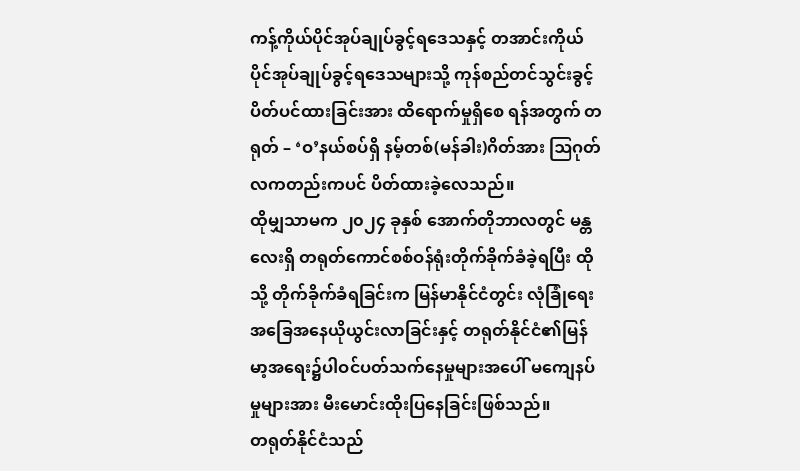ကန့်ကိုယ်ပိုင်အုပ်ချုပ်ခွင့်ရဒေသနှင့် တအာင်းကိုယ်ပိုင်အုပ်ချုပ်ခွင့်ရဒေသများသို့ ကုန်စည်တင်သွင်းခွင့်ပိတ်ပင်ထားခြင်းအား ထိရောက်မှုရှိစေ ရန်အတွက် တရုတ် – ‘ဝ’နယ်စပ်ရှိ နမ့်တစ်(မန်ခါး)ဂိတ်အား ဩဂုတ်လကတည်းကပင် ပိတ်ထားခဲ့လေသည်။
ထိုမျှသာမက ၂၀၂၄ ခုနှစ် အောက်တိုဘာလတွင် မန္တလေးရှိ တရုတ်ကောင်စစ်ဝန်ရုံးတိုက်ခိုက်ခံခဲ့ရပြီး ထိုသို့ တိုက်ခိုက်ခံရခြင်းက မြန်မာနိုင်ငံတွင်း လုံခြုံရေးအခြေအနေယိုယွင်းလာခြင်းနှင့် တရုတ်နိုင်ငံ၏မြန်မာ့အရေး၌ပါဝင်ပတ်သက်နေမှုများအပေါ် မကျေနပ်မှုများအား မီးမောင်းထိုးပြနေခြင်းဖြစ်သည်။
တရုတ်နိုင်ငံသည်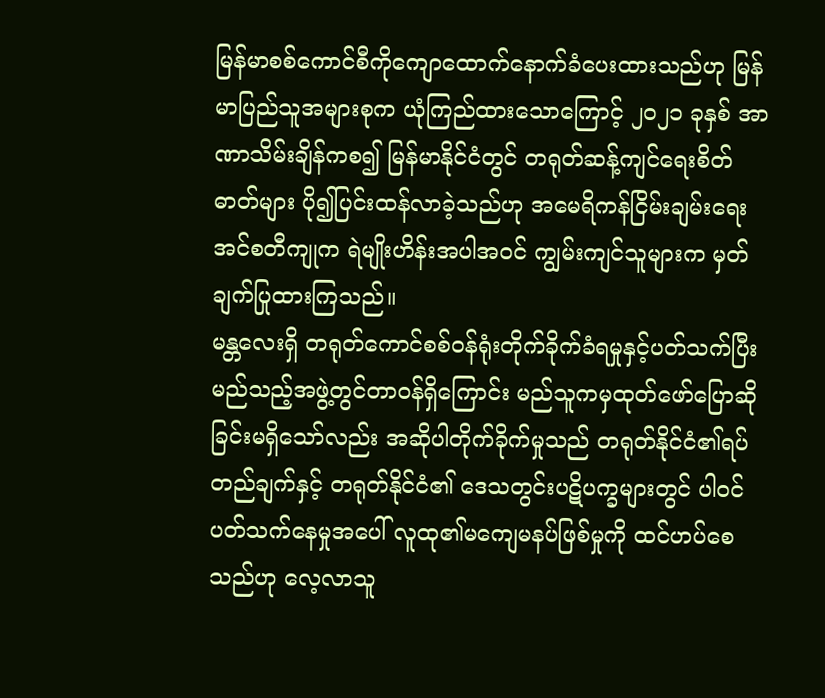မြန်မာစစ်ကောင်စီကိုကျောထောက်နောက်ခံပေးထားသည်ဟု မြန်မာပြည်သူအများစုက ယုံကြည်ထားသောကြောင့် ၂၀၂၁ ခုနှစ် အာဏာသိမ်းချိန်ကစ၍ မြန်မာနိုင်ငံတွင် တရုတ်ဆန့်ကျင်ရေးစိတ် ဓာတ်များ ပို၍ပြင်းထန်လာခဲ့သည်ဟု အမေရိကန်ငြိမ်းချမ်းရေးအင်စတီကျုက ရဲမျိုးဟိန်းအပါအဝင် ကျွမ်းကျင်သူများက မှတ်ချက်ပြုထားကြသည်။
မန္တလေးရှိ တရုတ်ကောင်စစ်ဝန်ရုံးတိုက်ခိုက်ခံရမှုနှင့်ပတ်သက်ပြီး မည်သည့်အဖွဲ့တွင်တာဝန်ရှိကြောင်း မည်သူကမှထုတ်ဖော်ပြောဆိုခြင်းမရှိသော်လည်း အဆိုပါတိုက်ခိုက်မှုသည် တရုတ်နိုင်ငံ၏ရပ်တည်ချက်နှင့် တရုတ်နိုင်ငံ၏ ဒေသတွင်းပဋိပက္ခများတွင် ပါဝင်ပတ်သက်နေမှုအပေါ် လူထု၏မကျေမနပ်ဖြစ်မှုကို ထင်ဟပ်စေသည်ဟု လေ့လာသူ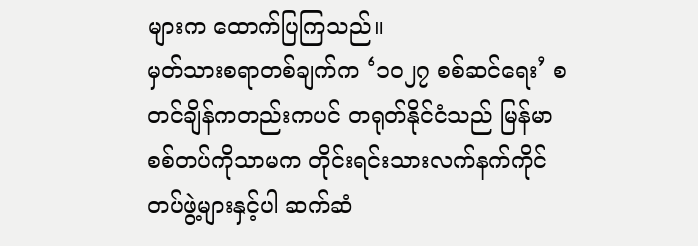များက ထောက်ပြကြသည်။
မှတ်သားစရာတစ်ချက်က ‘၁၀၂၇ စစ်ဆင်ရေး’ စတင်ချိန်ကတည်းကပင် တရုတ်နိုင်ငံသည် မြန်မာစစ်တပ်ကိုသာမက တိုင်းရင်းသားလက်နက်ကိုင်တပ်ဖွဲ့များနှင့်ပါ ဆက်ဆံ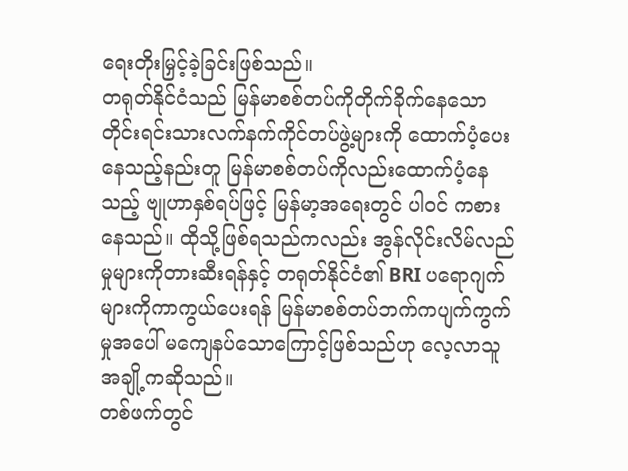ရေးတိုးမြှင့်ခဲ့ခြင်းဖြစ်သည်။
တရုတ်နိုင်ငံသည် မြန်မာစစ်တပ်ကိုတိုက်ခိုက်နေသော တိုင်းရင်းသားလက်နက်ကိုင်တပ်ဖွဲ့များကို ထောက်ပံ့ပေးနေသည့်နည်းတူ မြန်မာစစ်တပ်ကိုလည်းထောက်ပံ့နေသည့် ဗျုဟာနှစ်ရပ်ဖြင့် မြန်မာ့အရေးတွင် ပါဝင် ကစားနေသည်။ ထိုသို့ဖြစ်ရသည်ကလည်း အွန်လိုင်းလိမ်လည်မှုများကိုတားဆီးရန်နှင့် တရုတ်နိုင်ငံ၏ BRI ပရောဂျက်များကိုကာကွယ်ပေးရန် မြန်မာစစ်တပ်ဘက်ကပျက်ကွက်မှုအပေါ် မကျေနပ်သောကြောင့်ဖြစ်သည်ဟု လေ့လာသူအချို့ကဆိုသည်။
တစ်ဖက်တွင်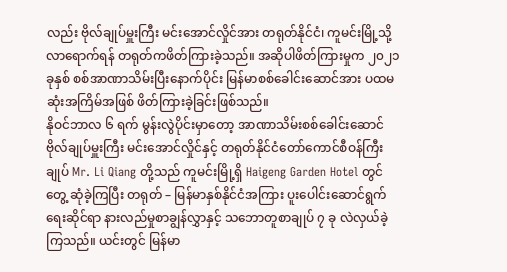လည်း ဗိုလ်ချုပ်မှူးကြီး မင်းအောင်လှိုင်အား တရုတ်နိုင်ငံ၊ ကူမင်းမြို့သို့လာရောက်ရန် တရုတ်ကဖိတ်ကြားခဲ့သည်။ အဆိုပါဖိတ်ကြားမှုက ၂၀၂၁ ခုနှစ် စစ်အာဏာသိမ်းပြီးနောက်ပိုင်း မြန်မာစစ်ခေါင်းဆောင်အား ပထမဆုံးအကြိမ်အဖြစ် ဖိတ်ကြားခဲ့ခြင်းဖြစ်သည်။
နိုဝင်ဘာလ ၆ ရက် မွန်းလွဲပိုင်းမှာတော့ အာဏာသိမ်းစစ်ခေါင်းဆောင် ဗိုလ်ချုပ်မှူးကြီး မင်းအောင်လှိုင်နှင့် တရုတ်နိုင်ငံတော်ကောင်စီဝန်ကြီးချုပ် Mr. Li Qiang တို့သည် ကူမင်းမြို့ရှိ Haigeng Garden Hotel တွင်တွေ့ ဆုံခဲ့ကြပြီး တရုတ် – မြန်မာနှစ်နိုင်ငံအကြား ပူးပေါင်းဆောင်ရွက်ရေးဆိုင်ရာ နားလည်မှုစာချွန်လွှာနှင့် သဘောတူစာချုပ် ၇ ခု လဲလှယ်ခဲ့ကြသည်။ ယင်းတွင် မြန်မာ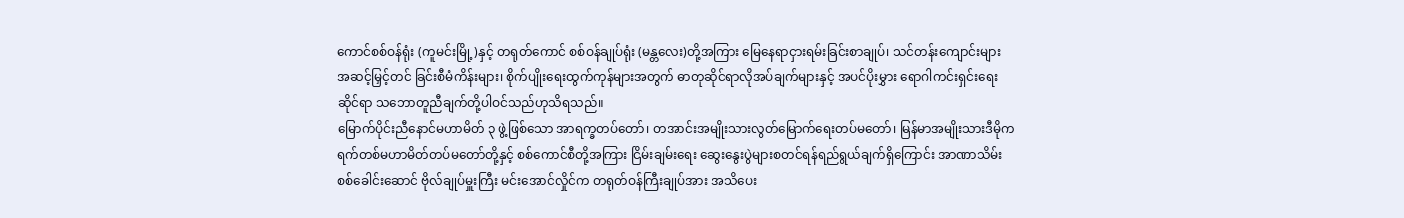ကောင်စစ်ဝန်ရုံး (ကူမင်းမြို့)နှင့် တရုတ်ကောင် စစ်ဝန်ချုပ်ရုံး (မန္တလေး)တို့အကြား မြေနေရာငှားရမ်းခြင်းစာချုပ်၊ သင်တန်းကျောင်းများ အဆင့်မြှင့်တင် ခြင်းစီမံကိန်းများ၊ စိုက်ပျိုးရေးထွက်ကုန်များအတွက် ဓာတုဆိုင်ရာလိုအပ်ချက်များနှင့် အပင်ပိုးမွှား ရောဂါကင်းရှင်းရေးဆိုင်ရာ သဘောတူညီချက်တို့ပါဝင်သည်ဟုသိရသည်။
မြောက်ပိုင်းညီနောင်မဟာမိတ် ၃ ဖွဲ့ဖြစ်သော အာရက္ခတပ်တော်၊ တအာင်းအမျိုးသားလွတ်မြောက်ရေးတပ်မတော်၊ မြန်မာအမျိုးသားဒီမိုကရက်တစ်မဟာမိတ်တပ်မတော်တို့နှင့် စစ်ကောင်စီတို့အကြား ငြိမ်းချမ်းရေး ဆွေးနွေးပွဲများစတင်ရန်ရည်ရွယ်ချက်ရှိကြောင်း အာဏာသိမ်းစစ်ခေါင်းဆောင် ဗိုလ်ချုပ်မှူးကြီး မင်းအောင်လှိုင်က တရုတ်ဝန်ကြီးချုပ်အား အသိပေး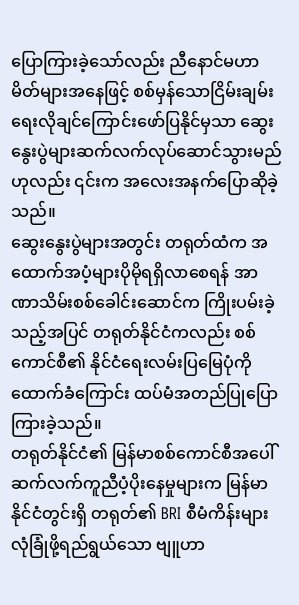ပြောကြားခဲ့သော်လည်း ညီနောင်မဟာမိတ်များအနေဖြင့် စစ်မှန်သောငြိမ်းချမ်းရေးလိုချင်ကြောင်းဖော်ပြနိုင်မှသာ ဆွေးနွေးပွဲများဆက်လက်လုပ်ဆောင်သွားမည်ဟုလည်း ၎င်းက အလေးအနက်ပြောဆိုခဲ့သည်။
ဆွေးနွေးပွဲများအတွင်း တရုတ်ထံက အထောက်အပံ့များပိုမိုရရှိလာစေရန် အာဏာသိမ်းစစ်ခေါင်းဆောင်က ကြိုးပမ်းခဲ့သည့်အပြင် တရုတ်နိုင်ငံကလည်း စစ်ကောင်စီ၏ နိုင်ငံရေးလမ်းပြမြေပုံကိုထောက်ခံကြောင်း ထပ်မံအတည်ပြုပြောကြားခဲ့သည်။
တရုတ်နိုင်ငံ၏ မြန်မာစစ်ကောင်စီအပေါ် ဆက်လက်ကူညီပံ့ပိုးနေမှုများက မြန်မာနိုင်ငံတွင်းရှိ တရုတ်၏ BRI စီမံကိန်းများလုံခြုံဖို့ရည်ရွယ်သော ဗျူဟာ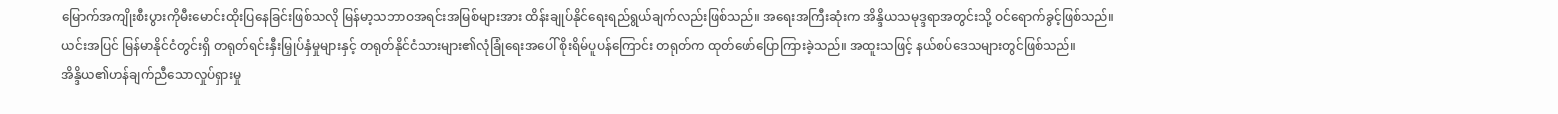မြောက်အကျိုးစီးပွားကိုမီးမောင်းထိုးပြနေခြင်းဖြစ်သလို မြန်မာ့သဘာဝအရင်းအမြစ်များအား ထိန်းချုပ်နိုင်ရေးရည်ရွယ်ချက်လည်းဖြစ်သည်။ အရေးအကြီးဆုံးက အိန္ဒိယသမုဒ္ဒရာအတွင်းသို့ ဝင်ရောက်ခွင့်ဖြစ်သည်။
ယင်းအပြင် မြန်မာနိုင်ငံတွင်းရှိ တရုတ်ရင်းနှီးမြှုပ်နှံမှုများနှင့် တရုတ်နိုင်ငံသားများ၏လုံခြုံရေးအပေါ် စိုးရိမ်ပူပန်ကြောင်း တရုတ်က ထုတ်ဖော်ပြောကြားခဲ့သည်။ အထူးသဖြင့် နယ်စပ်ဒေသများတွင်ဖြစ်သည်။
အိန္ဒိယ၏ဟန်ချက်ညီသောလှုပ်ရှားမှု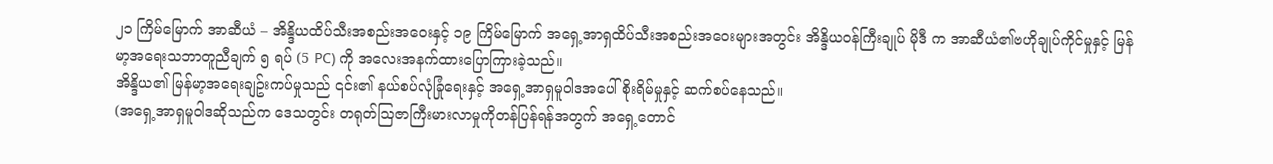၂၁ ကြိမ်မြောက် အာဆီယံ – အိန္ဒိယထိပ်သီးအစည်းအဝေးနှင့် ၁၉ ကြိမ်မြောက် အရှေ့အာရှထိပ်သီးအစည်းအဝေးများအတွင်း အိန္ဒိယဝန်ကြီးချုပ် မိုဒီ က အာဆီယံ၏ဗဟိုချုပ်ကိုင်မှုနှင့် မြန်မာ့အရေးသဘာတူညီချက် ၅ ရပ် (5 PC) ကို အလေးအနက်ထားပြောကြားခဲ့သည်။
အိန္ဒိယ၏ မြန်မာ့အရေးချဥ်းကပ်မှုသည် ၎င်း၏ နယ်စပ်လုံခြုံရေးနှင့် အရှေ့အာရှမူဝါဒအပေါ် စိုးရိမ်မှုနှင့် ဆက်စပ်နေသည်။
(အရှေ့အာရှမူဝါဒဆိုသည်က ဒေသတွင်း တရုတ်ဩဇာကြီးမားလာမှုကိုတန်ပြန်ရန်အတွက် အရှေ့တောင်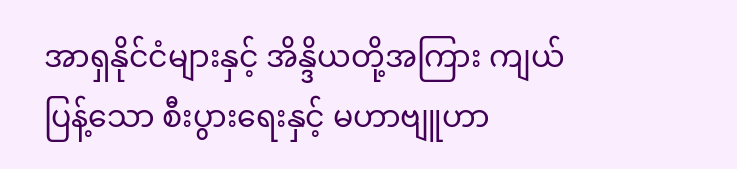အာရှနိုင်ငံများနှင့် အိန္ဒိယတို့အကြား ကျယ်ပြန့်သော စီးပွားရေးနှင့် မဟာဗျူဟာ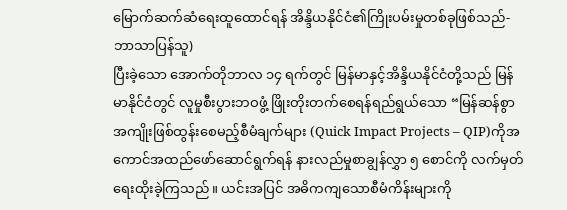မြောက်ဆက်ဆံရေးထူထောင်ရန် အိန္ဒိယနိုင်ငံ၏ကြိုးပမ်းမှုတစ်ခုဖြစ်သည်- ဘာသာပြန်သူ)
ပြီးခဲ့သော အောက်တိုဘာလ ၁၄ ရက်တွင် မြန်မာနှင့်အိန္ဒိယနိုင်ငံတို့သည် မြန်မာနိုင်ငံတွင် လူမှုစီးပွားဘဝဖွံ့ ဖြိုးတိုးတက်စေရန်ရည်ရွယ်သော “မြန်ဆန်စွာအကျိုးဖြစ်ထွန်းစေမည့်စီမံချက်များ (Quick Impact Projects – QIP)ကိုအကောင်အထည်ဖော်ဆောင်ရွက်ရန် နားလည်မှုစာချွန်လွှာ ၅ စောင်ကို လက်မှတ်ရေးထိုးခဲ့ကြသည်။ ယင်းအပြင် အဓိကကျသောစီမံကိန်းများကို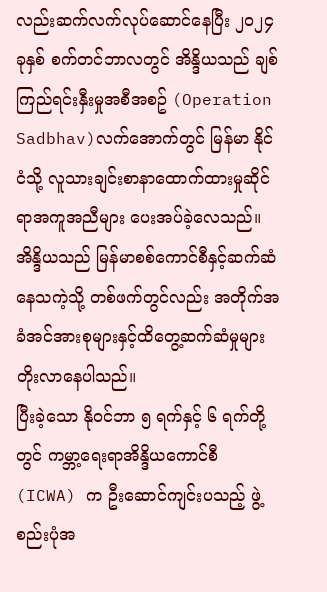လည်းဆက်လက်လုပ်ဆောင်နေပြီး ၂၀၂၄ ခုနှစ် စက်တင်ဘာလတွင် အိန္ဒိယသည် ချစ်ကြည်ရင်းနှီးမှုအစီအစဥ် (Operation Sadbhav)လက်အောက်တွင် မြန်မာ နိုင်ငံသို့ လူသားချင်းစာနာထောက်ထားမှုဆိုင်ရာအကူအညီများ ပေးအပ်ခဲ့လေသည်။ အိန္ဒိယသည် မြန်မာစစ်ကောင်စီနှင့်ဆက်ဆံနေသကဲ့သို့ တစ်ဖက်တွင်လည်း အတိုက်အခံအင်အားစုများနှင့်ထိတွေ့ဆက်ဆံမှုများ တိုးလာနေပါသည်။
ပြီးခဲ့သော နိုဝင်ဘာ ၅ ရက်နှင့် ၆ ရက်တို့တွင် ကမ္ဘာ့ရေးရာအိန္ဒိယကောင်စီ (ICWA) က ဦးဆောင်ကျင်းပသည့် ဖွဲ့စည်းပုံအ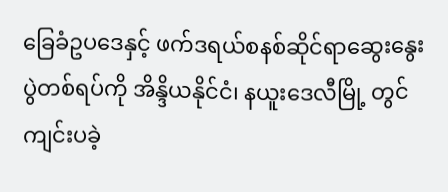ခြေခံဥပဒေနှင့် ဖက်ဒရယ်စနစ်ဆိုင်ရာဆွေးနွေးပွဲတစ်ရပ်ကို အိန္ဒိယနိုင်ငံ၊ နယူးဒေလီမြို့ တွင်ကျင်းပခဲ့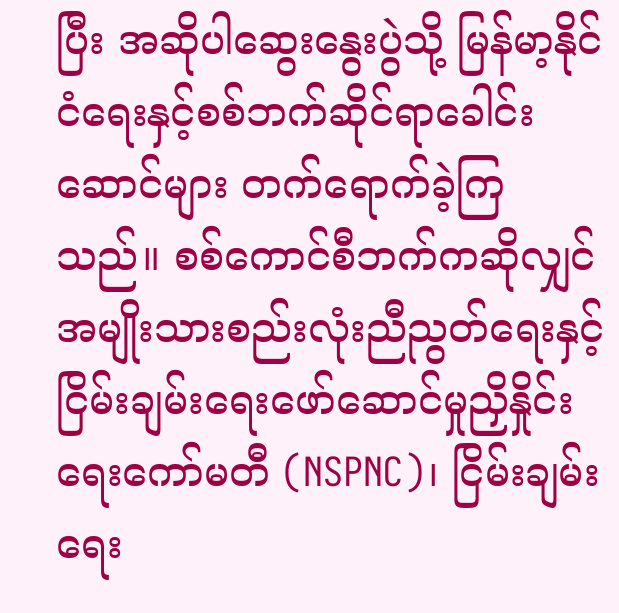ပြီး အဆိုပါဆွေးနွေးပွဲသို့ မြန်မာ့နိုင်ငံရေးနှင့်စစ်ဘက်ဆိုင်ရာခေါင်းဆောင်များ တက်ရောက်ခဲ့ကြသည်။ စစ်ကောင်စီဘက်ကဆိုလျှင် အမျိုးသားစည်းလုံးညီညွတ်ရေးနှင့် ငြိမ်းချမ်းရေးဖော်ဆောင်မှုညှိနှိုင်းရေးကော်မတီ (NSPNC)၊ ငြိမ်းချမ်းရေး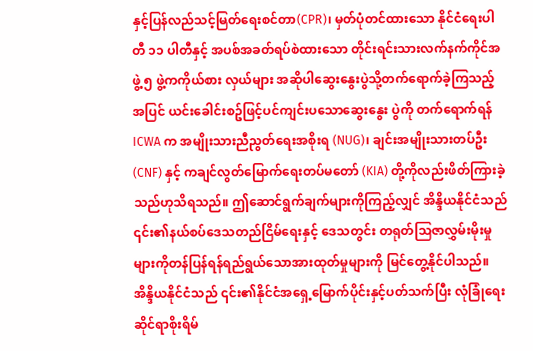နှင့်ပြန်လည်သင့်မြတ်ရေးစင်တာ(CPR)၊ မှတ်ပုံတင်ထားသော နိုင်ငံရေးပါတီ ၁၁ ပါတီနှင့် အပစ်အခတ်ရပ်စဲထားသော တိုင်းရင်းသားလက်နက်ကိုင်အဖွဲ့ ၅ ဖွဲ့ကကိုယ်စား လှယ်များ အဆိုပါဆွေးနွေးပွဲသို့တက်ရောက်ခဲ့ကြသည့်အပြင် ယင်းခေါင်းစဥ်ဖြင့်ပင်ကျင်းပသောဆွေးနွေး ပွဲကို တက်ရောက်ရန် ICWA က အမျိုးသားညီညွတ်ရေးအစိုးရ (NUG)၊ ချင်းအမျိုးသားတပ်ဦး (CNF) နှင့် ကချင်လွတ်မြောက်ရေးတပ်မတော် (KIA) တို့ကိုလည်းဖိတ်ကြားခဲ့သည်ဟုသိရသည်။ ဤဆောင်ရွက်ချက်များကိုကြည့်လျှင် အိန္ဒိယနိုင်ငံသည် ၎င်း၏နယ်စပ်ဒေသတည်ငြိမ်ရေးနှင့် ဒေသတွင်း တရုတ်ဩဇာလွှမ်းမိုးမှုများကိုတန်ပြန်ရန်ရည်ရွယ်သောအားထုတ်မှုများကို မြင်တွေ့နိုင်ပါသည်။
အိန္ဒိယနိုင်ငံသည် ၎င်း၏နိုင်ငံအရှေ့မြောက်ပိုင်းနှင့်ပတ်သက်ပြီး လုံခြုံရေးဆိုင်ရာစိုးရိမ်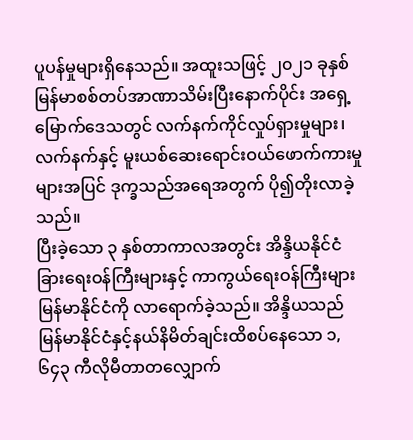ပူပန်မှုများရှိနေသည်။ အထူးသဖြင့် ၂၀၂၁ ခုနှစ် မြန်မာစစ်တပ်အာဏာသိမ်းပြီးနောက်ပိုင်း အရှေ့မြောက်ဒေသတွင် လက်နက်ကိုင်လှုပ်ရှားမှုများ၊ လက်နက်နှင့် မူးယစ်ဆေးရောင်းဝယ်ဖောက်ကားမှုများအပြင် ဒုက္ခသည်အရေအတွက် ပို၍တိုးလာခဲ့သည်။
ပြီးခဲ့သော ၃ နှစ်တာကာလအတွင်း အိန္ဒိယနိုင်ငံခြားရေးဝန်ကြီးများနှင့် ကာကွယ်ရေးဝန်ကြီးများ မြန်မာနိုင်ငံကို လာရောက်ခဲ့သည်။ အိန္ဒိယသည် မြန်မာနိုင်ငံနှင့်နယ်နိမိတ်ချင်းထိစပ်နေသော ၁,၆၄၃ ကီလိုမီတာတလျှောက်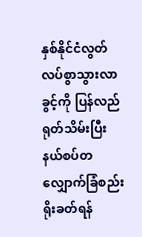နှစ်နိုင်ငံလွတ်လပ်စွာသွားလာခွင့်ကို ပြန်လည်ရုတ်သိမ်းပြီး နယ်စပ်တလျှောက်ခြံစည်းရိုးခတ်ရန်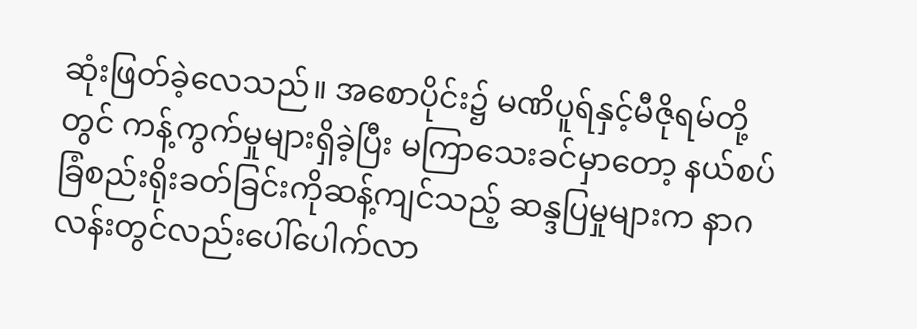ဆုံးဖြတ်ခဲ့လေသည်။ အစောပိုင်း၌ မဏိပူရ်နှင့်မီဇိုရမ်တို့တွင် ကန့်ကွက်မှုများရှိခဲ့ပြီး မကြာသေးခင်မှာတော့ နယ်စပ်ခြံစည်းရိုးခတ်ခြင်းကိုဆန့်ကျင်သည့် ဆန္ဒပြမှုများက နာဂလန်းတွင်လည်းပေါ်ပေါက်လာ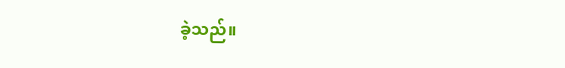ခဲ့သည်။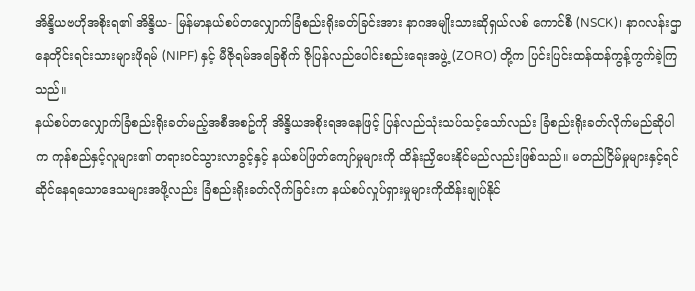အိန္ဒိယဗဟိုအစိုးရ၏ အိန္ဒိယ- မြန်မာနယ်စပ်တလျှောက်ခြံစည်းရိုးခတ်ခြင်းအား နာဂအမျိုးသားဆိုရှယ်လစ် ကောင်စီ (NSCK)၊ နာဂလန်းဌာနေတိုင်းရင်းသားများဖိုရမ် (NIPF) နှင့် မီဇိုရမ်အခြေစိုက် ဇိုပြန်လည်ပေါင်းစည်းရေးအဖွဲ့ (ZORO) တို့က ပြင်းပြင်းထန်ထန်ကွန့်ကွက်ခဲ့ကြသည်။
နယ်စပ်တလျှောက်ခြံစည်းရိုးခတ်မည့်အစီအစဥ်ကို အိန္ဒိယအစိုးရအနေဖြင့် ပြန်လည်သုံးသပ်သင့်သော်လည်း ခြံစည်းရိုးခတ်လိုက်မည်ဆိုပါက ကုန်စည်နှင့်လူများ၏ တရားဝင်သွားလာခွင့်နှင့် နယ်စပ်ဖြတ်ကျော်မှုများကို ထိန်းညှိပေးနိုင်မည်လည်းဖြစ်သည်။ မတည်ငြိမ်မှုများနှင့်ရင်ဆိုင်နေရသောဒေသများအဖို့လည်း ခြံစည်းရိုးခတ်လိုက်ခြင်းက နယ်စပ်လှုပ်ရှားမှုများကိုထိန်းချုပ်နိုင်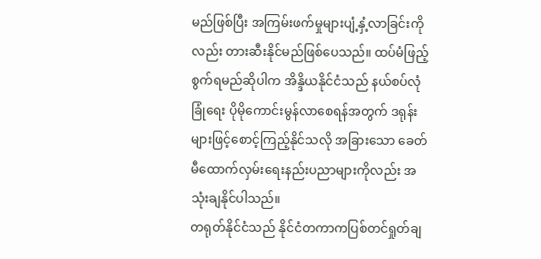မည်ဖြစ်ပြီး အကြမ်းဖက်မှုများပျံ့နှံ့လာခြင်းကိုလည်း တားဆီးနိုင်မည်ဖြစ်ပေသည်။ ထပ်မံဖြည့်စွက်ရမည်ဆိုပါက အိန္ဒိယနိုင်ငံသည် နယ်စပ်လုံခြုံရေး ပိုမိုကောင်းမွန်လာစေရန်အတွက် ဒရုန်းများဖြင့်စောင့်ကြည့်နိုင်သလို အခြားသော ခေတ်မီထောက်လှမ်းရေးနည်းပညာများကိုလည်း အသုံးချနိုင်ပါသည်။
တရုတ်နိုင်ငံသည် နိုင်ငံတကာကပြစ်တင်ရှုတ်ချ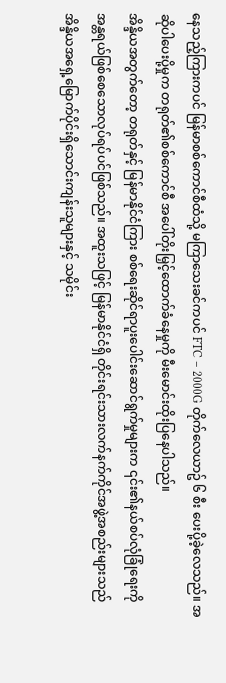နေသည့်ကြားကပင် မြန်မာစစ်ကောင်စီထံသို့ မကြာသေးခင်ကပင် FTC – 2000G တိုက်လေယာဥ် ၆ စီး ပေးပို့ခဲ့လေသည်။ အဆိုပါပေးပို့မှုက တရုတ်၏စစ်ကောင်စီ အပေါ်တိုးမြှင့်ထောက်ခံနေမှုကို မီးမောင်းထိုးပြနေပါသည်။
အိန္ဒိယအတွက်တော့ တရုတ်နှင့် မြန်မာနိုင်ငံကြား စစ်ရေးဆိုင်ရာပူးပေါင်းဆောင်ရွက်မှုများက ၎င်း၏နယ်စပ်လုံခြုံရေးကိုအန္တရယ်ဖြစ်စေသောလုပ်ရပ်ပင်ဖြစ်သည်။ အထူးသဖြင့် မြန်မာနိုင်ငံရှိ တိုင်းရင်းသားလက်နက်ကိုင်အဖွဲ့အစည်းများသည် အိန္ဒိယအရှေ့မြောက်ပိုင်းရှိသောင်းကျန်းသူများနှင့် သမိုင်း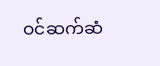ဝင်ဆက်ဆံ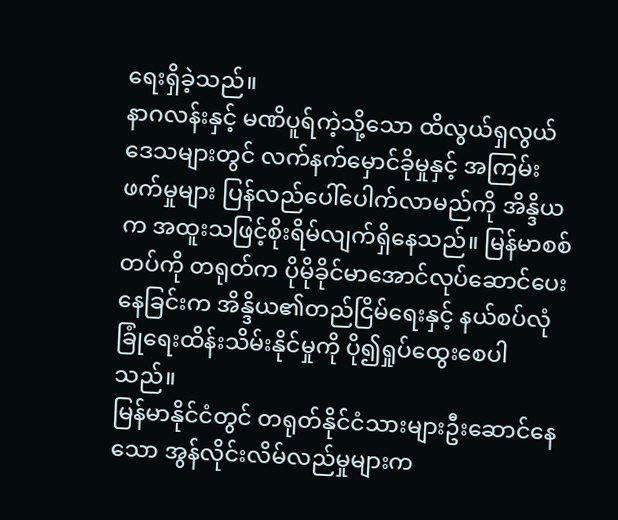ရေးရှိခဲ့သည်။
နာဂလန်းနှင့် မဏိပူရ်ကဲ့သို့သော ထိလွယ်ရှလွယ်ဒေသများတွင် လက်နက်မှောင်ခိုမှုနှင့် အကြမ်းဖက်မှုများ ပြန်လည်ပေါ်ပေါက်လာမည်ကို အိန္ဒိယက အထူးသဖြင့်စိုးရိမ်လျက်ရှိနေသည်။ မြန်မာစစ်တပ်ကို တရုတ်က ပိုမိုခိုင်မာအောင်လုပ်ဆောင်ပေးနေခြင်းက အိန္ဒိယ၏တည်ငြိမ်ရေးနှင့် နယ်စပ်လုံခြုံရေးထိန်းသိမ်းနိုင်မှုကို ပို၍ရှုပ်ထွေးစေပါသည်။
မြန်မာနိုင်ငံတွင် တရုတ်နိုင်ငံသားများဦးဆောင်နေသော အွန်လိုင်းလိမ်လည်မှုများက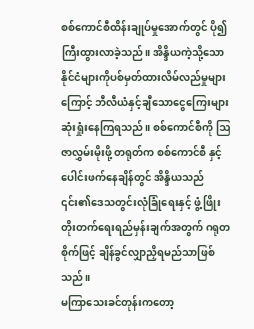စစ်ကောင်စီထိန်းချုပ်မှုအောက်တွင် ပို၍ကြီးထွားလာခဲ့သည်။ အိန္ဒိယကဲ့သို့သောနိုင်ငံများကိုပစ်မှတ်ထားလိမ်လည်မှုများကြောင့် ဘီလီယံနှင့်ချီသောငွေကြေးများဆုံးရှုံးနေကြရသည်။ စစ်ကောင်စီကို ဩဇာလွှမ်းမိုးဖို့ တရုတ်က စစ်ကောင်စီ နှင့်ပေါင်းဖက်နေချိန်တွင် အိန္ဒိယသည် ၎င်း၏ဒေသတွင်းလုံခြုံရေးနှင့် ဖွံ့ဖြိုးတိုးတက်ရေးရည်မှန်းချက်အတွက် ဂရုတစိုက်ဖြင့် ချိန်ခွင်လျှာညှိရမည်သာဖြစ်သည်။
မကြာသေးခင်တုန်းကတော့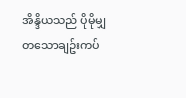အိန္ဒိယသည် ပိုမိုမျှတသောချဥ်းကပ်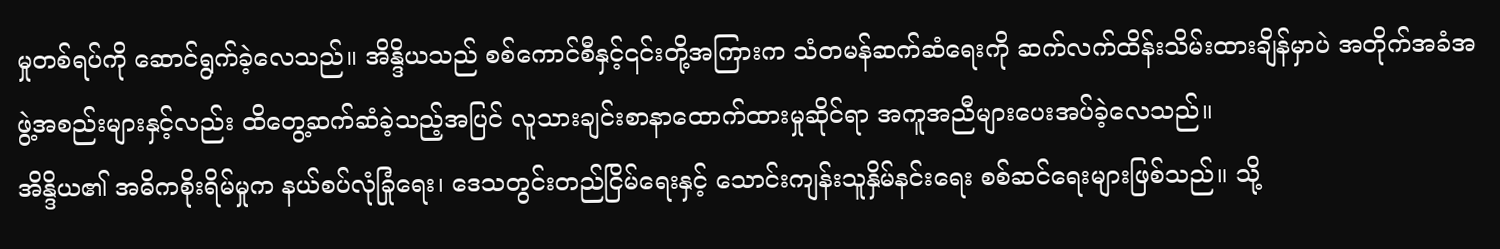မှုတစ်ရပ်ကို ဆောင်ရွက်ခဲ့လေသည်။ အိန္ဒိယသည် စစ်ကောင်စီနှင့်၎င်းတို့အကြားက သံတမန်ဆက်ဆံရေးကို ဆက်လက်ထိန်းသိမ်းထားချိန်မှာပဲ အတိုက်အခံအဖွဲ့အစည်းများနှင့်လည်း ထိတွေ့ဆက်ဆံခဲ့သည့်အပြင် လူသားချင်းစာနာထောက်ထားမှုဆိုင်ရာ အကူအညီများပေးအပ်ခဲ့လေသည်။
အိန္ဒိယ၏ အဓိကစိုးရိမ်မှုက နယ်စပ်လုံခြုံရေး၊ ဒေသတွင်းတည်ငြိမ်ရေးနှင့် သောင်းကျန်းသူနှိမ်နင်းရေး စစ်ဆင်ရေးများဖြစ်သည်။ သို့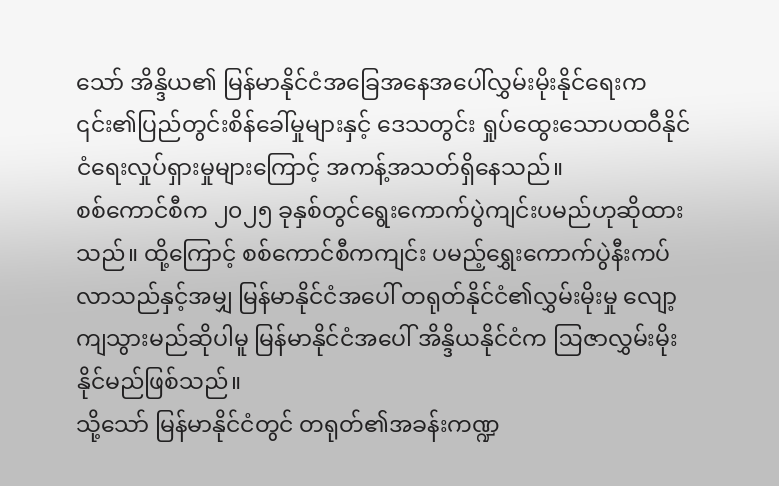သော် အိန္ဒိယ၏ မြန်မာနိုင်ငံအခြေအနေအပေါ်လွှမ်းမိုးနိုင်ရေးက ၎င်း၏ပြည်တွင်းစိန်ခေါ်မှုများနှင့် ဒေသတွင်း ရှုပ်ထွေးသောပထဝီနိုင်ငံရေးလှုပ်ရှားမှုများကြောင့် အကန့်အသတ်ရှိနေသည်။
စစ်ကောင်စီက ၂၀၂၅ ခုနှစ်တွင်ရွေးကောက်ပွဲကျင်းပမည်ဟုဆိုထားသည်။ ထို့ကြောင့် စစ်ကောင်စီကကျင်း ပမည့်ရွှေးကောက်ပွဲနီးကပ်လာသည်နှင့်အမျှ မြန်မာနိုင်ငံအပေါ် တရုတ်နိုင်ငံ၏လွှမ်းမိုးမှု လျော့ကျသွားမည်ဆိုပါမူ မြန်မာနိုင်ငံအပေါ် အိန္ဒိယနိုင်ငံက ဩဇာလွှမ်းမိုးနိုင်မည်ဖြစ်သည်။
သို့သော် မြန်မာနိုင်ငံတွင် တရုတ်၏အခန်းကဏ္ဍ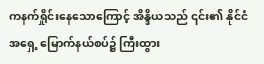ကနက်ရှိုင်းနေသောကြောင့် အိန္ဒိယသည် ၎င်း၏ နိုင်ငံအရှေ့ မြောက်နယ်စပ်၌ ကြီးထွား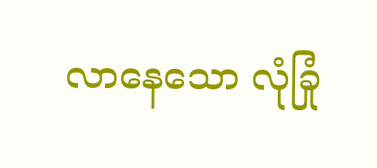လာနေသော လုံခြုံ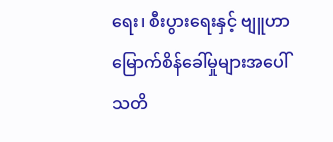ရေး၊ စီးပွားရေးနှင့် ဗျူဟာမြောက်စိန်ခေါ်မှုများအပေါ် သတိ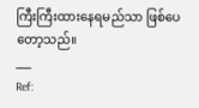ကြီးကြီးထားနေရမည်သာ ဖြစ်ပေတော့သည်။
___
Ref: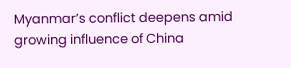Myanmar’s conflict deepens amid growing influence of China